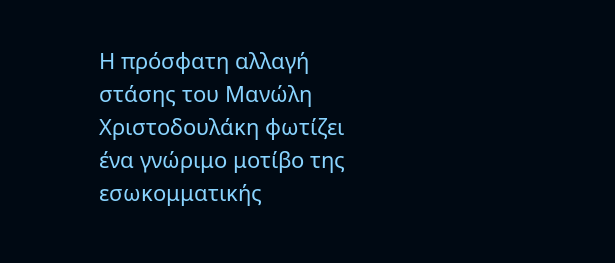Η πρόσφατη αλλαγή στάσης του Μανώλη Χριστοδουλάκη φωτίζει ένα γνώριμο μοτίβο της εσωκομματικής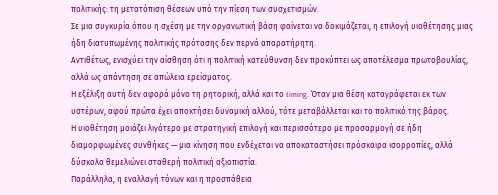πολιτικής: τη μετατόπιση θέσεων υπό την πίεση των συσχετισμών.
Σε μια συγκυρία όπου η σχέση με την οργανωτική βάση φαίνεται να δοκιμάζεται, η επιλογή υιοθέτησης μιας ήδη διατυπωμένης πολιτικής πρότασης δεν περνά απαρατήρητη.
Αντιθέτως, ενισχύει την αίσθηση ότι η πολιτική κατεύθυνση δεν προκύπτει ως αποτέλεσμα πρωτοβουλίας, αλλά ως απάντηση σε απώλεια ερείσματος.
Η εξέλιξη αυτή δεν αφορά μόνο τη ρητορική, αλλά και το timing. Όταν μια θέση καταγράφεται εκ των υστέρων, αφού πρώτα έχει αποκτήσει δυναμική αλλού, τότε μεταβάλλεται και το πολιτικό της βάρος.
Η υιοθέτηση μοιάζει λιγότερο με στρατηγική επιλογή και περισσότερο με προσαρμογή σε ήδη διαμορφωμένες συνθήκες — μια κίνηση που ενδέχεται να αποκαταστήσει πρόσκαιρα ισορροπίες, αλλά δύσκολα θεμελιώνει σταθερή πολιτική αξιοπιστία.
Παράλληλα, η εναλλαγή τόνων και η προσπάθεια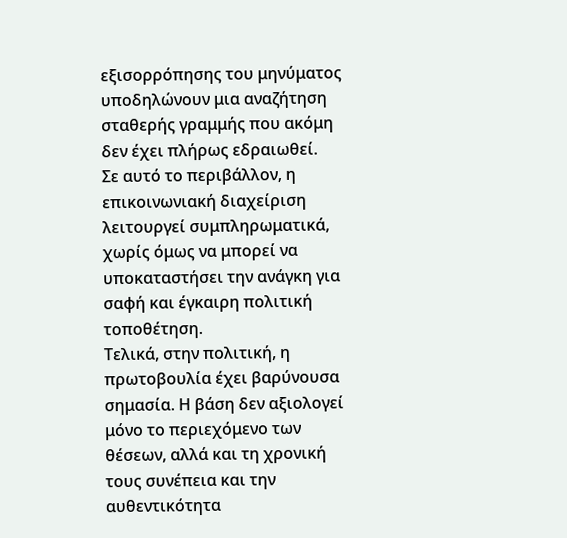εξισορρόπησης του μηνύματος υποδηλώνουν μια αναζήτηση σταθερής γραμμής που ακόμη δεν έχει πλήρως εδραιωθεί.
Σε αυτό το περιβάλλον, η επικοινωνιακή διαχείριση λειτουργεί συμπληρωματικά, χωρίς όμως να μπορεί να υποκαταστήσει την ανάγκη για σαφή και έγκαιρη πολιτική τοποθέτηση.
Τελικά, στην πολιτική, η πρωτοβουλία έχει βαρύνουσα σημασία. Η βάση δεν αξιολογεί μόνο το περιεχόμενο των θέσεων, αλλά και τη χρονική τους συνέπεια και την αυθεντικότητα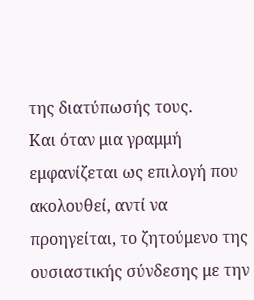της διατύπωσής τους.
Και όταν μια γραμμή εμφανίζεται ως επιλογή που ακολουθεί, αντί να προηγείται, το ζητούμενο της ουσιαστικής σύνδεσης με την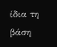ίδια τη βάση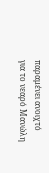παραμένει ανοιχτό για το νεαρό Μανώλη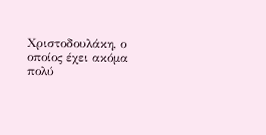Χριστοδουλάκη, ο οποίος έχει ακόμα πολύ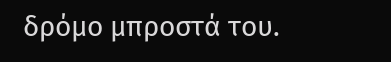δρόμο μπροστά του.